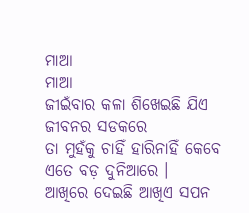ମାଆ
ମାଆ
ଜୀଇଁବାର କଳା ଶିଖେଇଛି ଯିଏ
ଜୀବନର ସଡକରେ
ତା ମୁହଁକୁ ଚାହିଁ ହାରିନାହିଁ କେବେ
ଏତେ ବଡ଼ ଦୁନିଆରେ ।
ଆଖିରେ ଦେଇଛି ଆଖିଏ ସପନ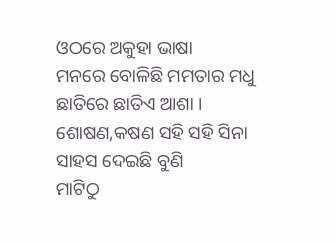ଓଠରେ ଅକୁହା ଭାଷା
ମନରେ ବୋଳିଛି ମମତାର ମଧୁ
ଛାତିରେ ଛାତିଏ ଆଶା ।
ଶୋଷଣ,କଷଣ ସହି ସହି ସିନା
ସାହସ ଦେଇଛି ବୁଣି
ମାଟିଠୁ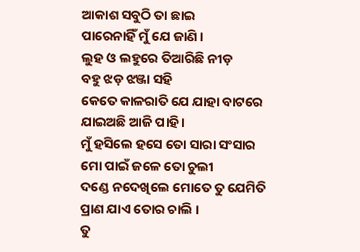ଆକାଶ ସବୁଠି ତା ଛାଇ
ପାରେନାହିଁ ମୁଁ ଯେ ଜାଣି ।
ଲୁହ ଓ ଲହୁରେ ତିଆରିଛି ନୀଡ଼
ବହୁ ଝଡ଼ ଝଞ୍ଜା ସହି
କେତେ କାଳରାତି ଯେ ଯାହା ବାଟରେ
ଯାଇଅଛି ଆଜି ପାହି ।
ମୁଁ ହସିଲେ ହସେ ତୋ ସାରା ସଂସାର
ମୋ ପାଇଁ ଜଳେ ତୋ ଚୁଲୀ
ଦଣ୍ଡେ ନଦେଖିଲେ ମୋତେ ତୁ ଯେମିତି
ପ୍ରାଣ ଯାଏ ତୋର ଚାଲି ।
ତୁ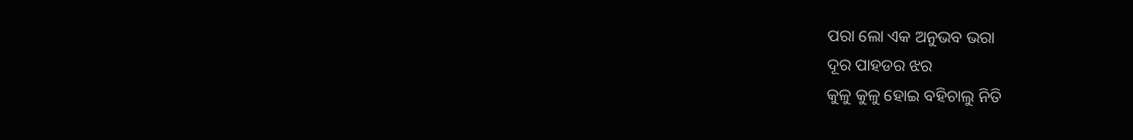ପରା ଲୋ ଏକ ଅନୁଭବ ଭରା
ଦୂର ପାହଡର ଝର
କୁଳୁ କୁଳୁ ହୋଇ ବହିଚାଲୁ ନିତି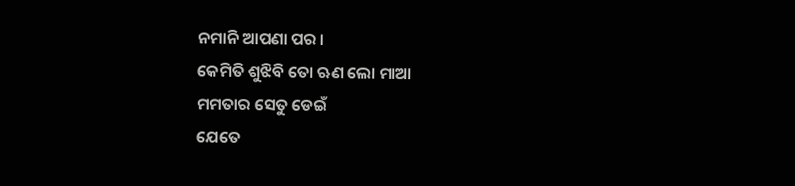ନମାନି ଆପଣା ପର ।
କେମିତି ଶୁଝିବି ତୋ ଋଣ ଲୋ ମାଆ
ମମତାର ସେତୁ ଡେଇଁ
ଯେତେ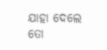ଯାହା ଦେଲେ ତୋ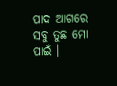ପାଦ ଆଗରେ
ସବୁ ତୁଛ ମୋ ପାଇଁ ।